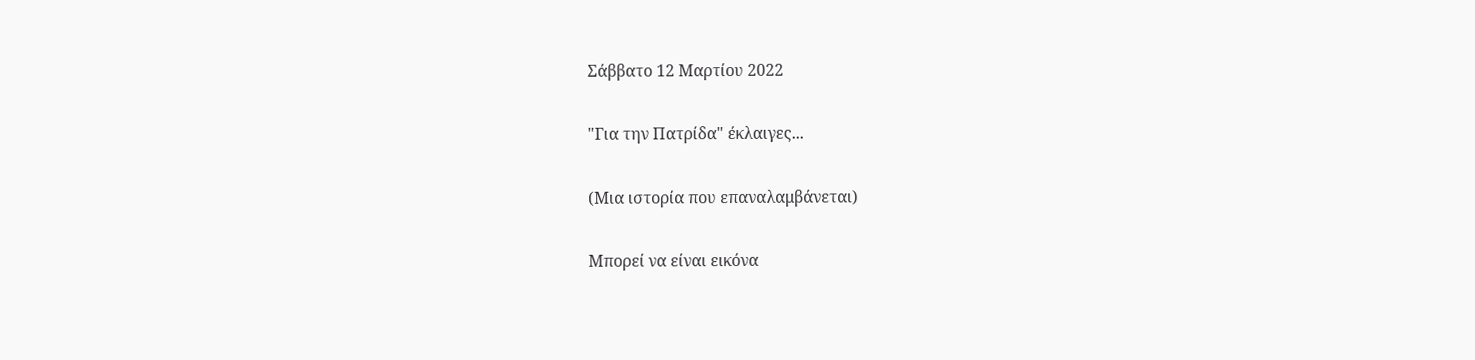Σάββατο 12 Μαρτίου 2022

"Για την Πατρίδα" έκλαιγες...

(Μια ιστορία που επαναλαμβάνεται)

Μπορεί να είναι εικόνα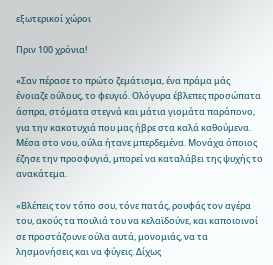εξωτερικοί χώροι

Πριν 100 χρόνια!

«Σαν πέρασε το πρώτο ζεμάτισμα, ένα πράμα μάς ένοιαζε ούλους, το φευγιό. Ολόγυρα έβλεπες προσώπατα άσπρα, στόματα στεγνά και μάτια γιομάτα παράπονο, για την κακοτυχιά που μας ήβρε στα καλά καθούμενα. Μέσα στο νου, ούλα ήτανε μπερδεμένα. Μονάχα όποιος έζησε την προσφυγιά, μπορεί να καταλάβει της ψυχής το ανακάτεμα.

«Βλέπεις τον τόπο σου, τόνε πατάς, ρουφάς τον αγέρα του, ακούς τα πουλιά του να κελαϊδούνε, και καποιοινοί σε προστάζουνε ούλα αυτά, μονομιάς, να τα λησμονήσεις και να φύγεις. Δίχως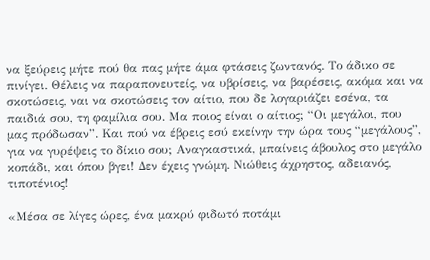να ξεύρεις μήτε πού θα πας μήτε άμα φτάσεις ζωντανός. Το άδικο σε πινίγει. Θέλεις να παραπονευτείς, να υβρίσεις, να βαρέσεις, ακόμα και να σκοτώσεις, ναι να σκοτώσεις τον αίτιο, που δε λογαριάζει εσένα, τα παιδιά σου, τη φαμίλια σου. Μα ποιος είναι ο αίτιος; “Οι μεγάλοι, που μας πρόδωσαν”. Και πού να έβρεις εσύ εκείνην την ώρα τους “μεγάλους”, για να γυρέψεις το δίκιο σου; Αναγκαστικά, μπαίνεις άβουλος στο μεγάλο κοπάδι, και όπου βγει! Δεν έχεις γνώμη. Νιώθεις άχρηστος, αδειανός, τιποτένιος!

«Μέσα σε λίγες ώρες, ένα μακρύ φιδωτό ποτάμι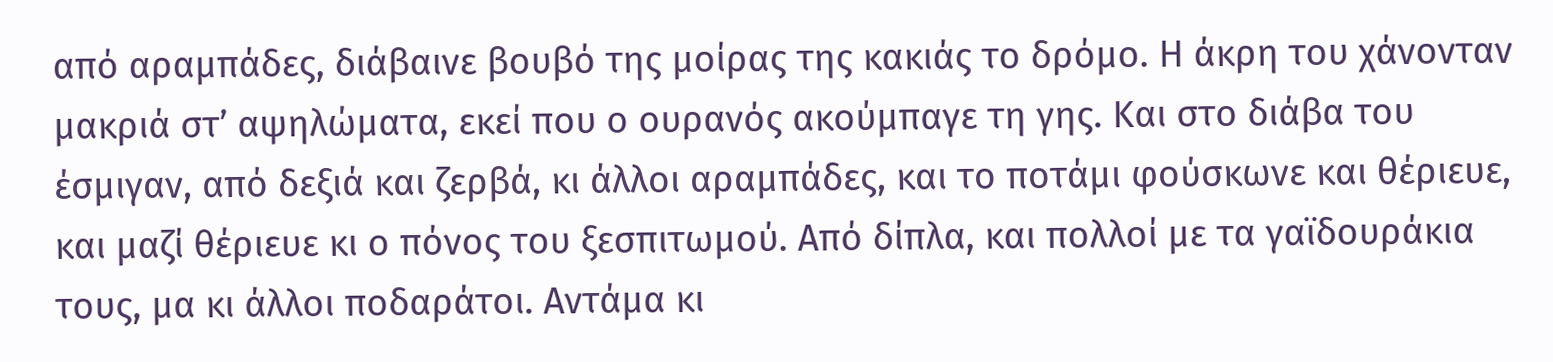από αραμπάδες, διάβαινε βουβό της μοίρας της κακιάς το δρόμο. Η άκρη του χάνονταν μακριά στ’ αψηλώματα, εκεί που ο ουρανός ακούμπαγε τη γης. Και στο διάβα του έσμιγαν, από δεξιά και ζερβά, κι άλλοι αραμπάδες, και το ποτάμι φούσκωνε και θέριευε, και μαζί θέριευε κι ο πόνος του ξεσπιτωμού. Από δίπλα, και πολλοί με τα γαϊδουράκια τους, μα κι άλλοι ποδαράτοι. Αντάμα κι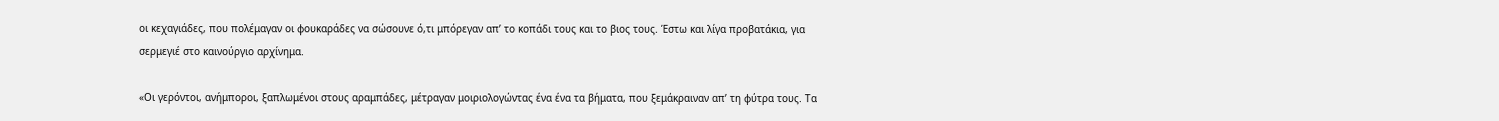οι κεχαγιάδες, που πολέμαγαν οι φουκαράδες να σώσουνε ό,τι μπόρεγαν απ’ το κοπάδι τους και το βιος τους. Έστω και λίγα προβατάκια, για σερμεγιέ στο καινούργιο αρχίνημα.

«Οι γερόντοι, ανήμποροι, ξαπλωμένοι στους αραμπάδες, μέτραγαν μοιριολογώντας ένα ένα τα βήματα, που ξεμάκραιναν απ’ τη φύτρα τους. Τα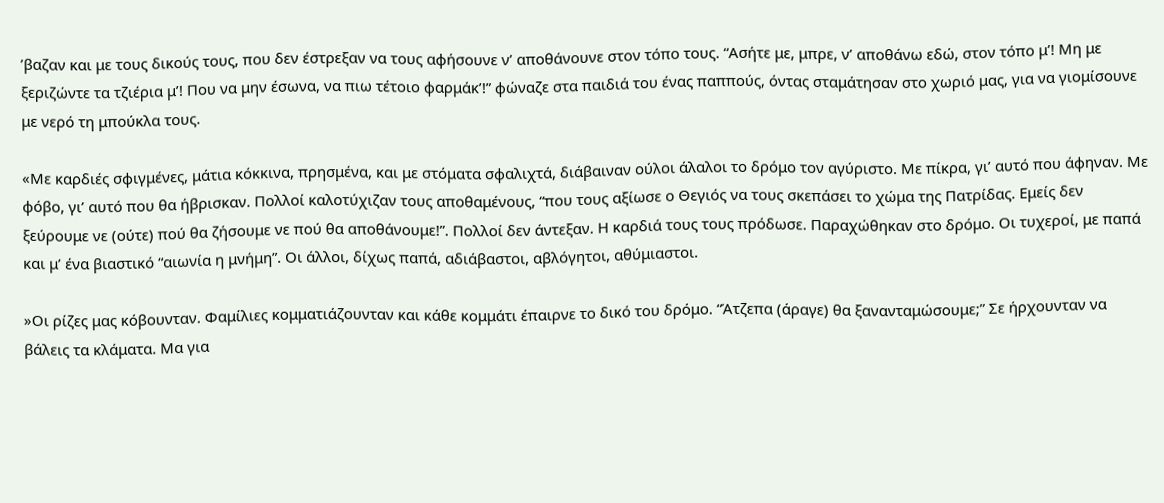’βαζαν και με τους δικούς τους, που δεν έστρεξαν να τους αφήσουνε ν’ αποθάνουνε στον τόπο τους. “Ασήτε με, μπρε, ν’ αποθάνω εδώ, στον τόπο μ’! Μη με ξεριζώντε τα τζιέρια μ’! Που να μην έσωνα, να πιω τέτοιο φαρμάκ’!” φώναζε στα παιδιά του ένας παππούς, όντας σταμάτησαν στο χωριό μας, για να γιομίσουνε με νερό τη μπούκλα τους.

«Με καρδιές σφιγμένες, μάτια κόκκινα, πρησμένα, και με στόματα σφαλιχτά, διάβαιναν ούλοι άλαλοι το δρόμο τον αγύριστο. Με πίκρα, γι’ αυτό που άφηναν. Με φόβο, γι’ αυτό που θα ήβρισκαν. Πολλοί καλοτύχιζαν τους αποθαμένους, “που τους αξίωσε ο Θεγιός να τους σκεπάσει το χώμα της Πατρίδας. Εμείς δεν ξεύρουμε νε (ούτε) πού θα ζήσουμε νε πού θα αποθάνουμε!”. Πολλοί δεν άντεξαν. Η καρδιά τους τους πρόδωσε. Παραχώθηκαν στο δρόμο. Οι τυχεροί, με παπά και μ’ ένα βιαστικό “αιωνία η μνήμη”. Οι άλλοι, δίχως παπά, αδιάβαστοι, αβλόγητοι, αθύμιαστοι.

»Οι ρίζες μας κόβουνταν. Φαμίλιες κομματιάζουνταν και κάθε κομμάτι έπαιρνε το δικό του δρόμο. “Άτζεπα (άραγε) θα ξανανταμώσουμε;” Σε ήρχουνταν να βάλεις τα κλάματα. Μα για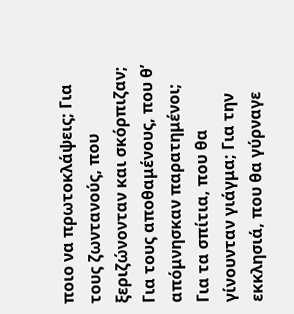ποιο να πρωτοκλάψεις; Για τους ζωντανούς, που ξεριζώνονταν και σκόρπιζαν; Για τους αποθαμένους, που θ’ απόμνησκαν παρατημένοι; Για τα σπίτια, που θα γίνουνταν γιάγμα; Για την εκκλησιά, που θα γύρναγε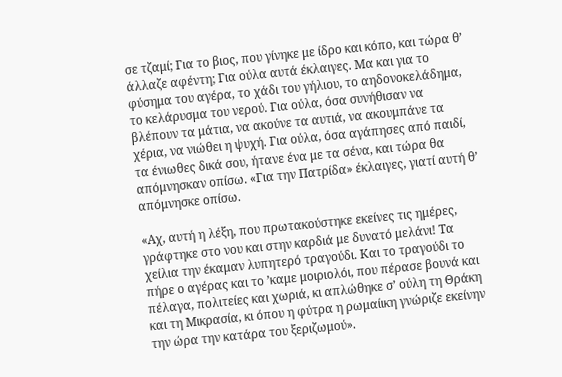σε τζαμί; Για το βιος, που γίνηκε με ίδρο και κόπο, και τώρα θ’ άλλαζε αφέντη; Για ούλα αυτά έκλαιγες. Μα και για το φύσημα του αγέρα, το χάδι του γήλιου, το αηδονοκελάδημα, το κελάρυσμα του νερού. Για ούλα, όσα συνήθισαν να βλέπουν τα μάτια, να ακούνε τα αυτιά, να ακουμπάνε τα χέρια, να νιώθει η ψυχή. Για ούλα, όσα αγάπησες από παιδί, τα ένιωθες δικά σου, ήτανε ένα με τα σένα, και τώρα θα απόμνησκαν οπίσω. «Για την Πατρίδα» έκλαιγες, γιατί αυτή θ’ απόμνησκε οπίσω.

«Αχ, αυτή η λέξη, που πρωτακούστηκε εκείνες τις ημέρες, γράφτηκε στο νου και στην καρδιά με δυνατό μελάνι! Τα χείλια την έκαμαν λυπητερό τραγούδι. Και το τραγούδι το πήρε ο αγέρας και το ’καμε μοιριολόι, που πέρασε βουνά και πέλαγα, πολιτείες και χωριά, κι απλώθηκε σ’ ούλη τη Θράκη και τη Μικρασία, κι όπου η φύτρα η ρωμαίικη γνώριζε εκείνην την ώρα την κατάρα του ξεριζωμού».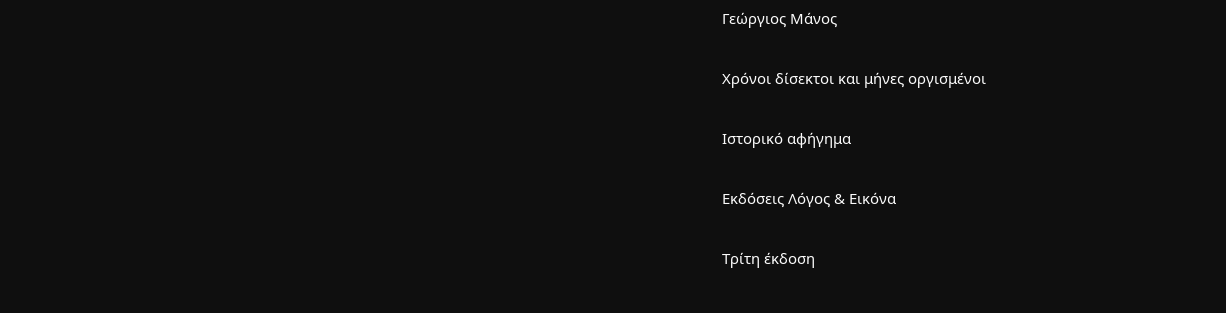Γεώργιος Μάνος

Χρόνοι δίσεκτοι και μήνες οργισμένοι

Ιστορικό αφήγημα

Εκδόσεις Λόγος & Εικόνα

Τρίτη έκδοση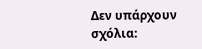Δεν υπάρχουν σχόλια: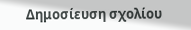Δημοσίευση σχολίου